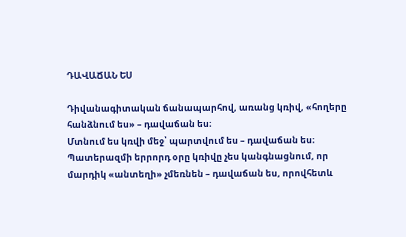ԴԱՎԱՃԱՆ ԵՍ

Դիվանագիտական ճանապարհով, առանց կռիվ, «հողերը հանձնում ես» – դավաճան ես։
Մտնում ես կռվի մեջ՝ պարտվում ես – դավաճան ես։
Պատերազմի երրորդ օրը կռիվը չես կանգնացնում, որ մարդիկ «անտեղի» չմեռնեն – դավաճան ես, որովհետև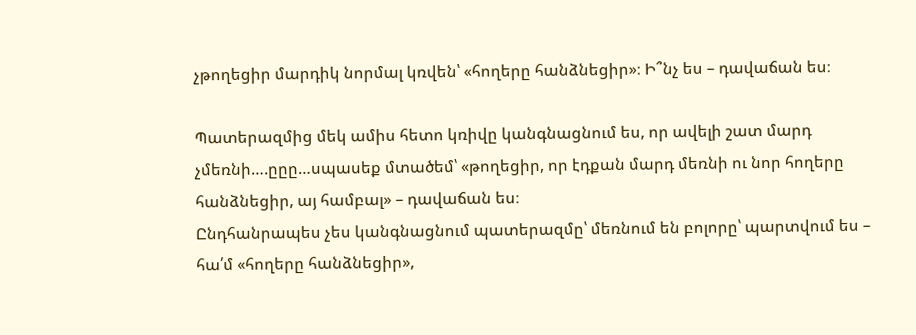չթողեցիր մարդիկ նորմալ կռվեն՝ «հողերը հանձնեցիր»։ Ի՞նչ ես – դավաճան ես։

Պատերազմից մեկ ամիս հետո կռիվը կանգնացնում ես, որ ավելի շատ մարդ չմեռնի….ըըը…սպասեք մտածեմ՝ «թողեցիր, որ էդքան մարդ մեռնի ու նոր հողերը հանձնեցիր, այ համբալ» – դավաճան ես։
Ընդհանրապես չես կանգնացնում պատերազմը՝ մեռնում են բոլորը՝ պարտվում ես – հա՛մ «հողերը հանձնեցիր»,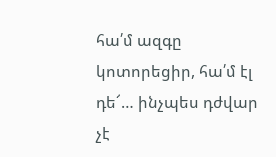հա՛մ ազգը կոտորեցիր, հա՛մ էլ դե՜… ինչպես դժվար չէ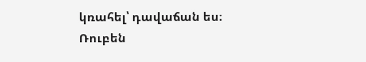կռահել՝ դավաճան ես։
Ռուբեն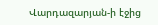Վարդազարյան-ի էջից